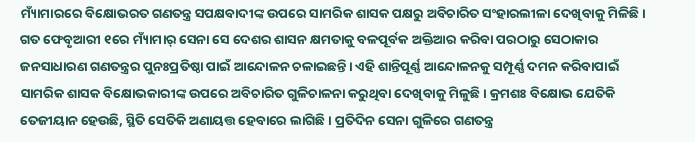ମ୍ୟାଁମାରରେ ବିକ୍ଷୋଭରତ ଗଣତନ୍ତ୍ର ସପକ୍ଷବାଦୀଙ୍କ ଉପରେ ସାମରିକ ଶାସକ ପକ୍ଷରୁ ଅବିଚାରିତ ସଂହାରଲୀଳା ଦେଖିବାକୁ ମିଳିଛି। ଗତ ଫେବୃଆରୀ ୧ରେ ମ୍ୟାଁମାର୍ ସେନା ସେ ଦେଶର ଶାସନ କ୍ଷମତାକୁ ବଳପୂର୍ବକ ଅକ୍ତିଆର କରିବା ପରଠାରୁ ସେଠାକାର ଜନସାଧାରଣ ଗଣତନ୍ତ୍ରର ପୁନଃପ୍ରତିଷ୍ଠା ପାଇଁ ଆନ୍ଦୋଳନ ଚଳାଇଛନ୍ତି। ଏହି ଶାନ୍ତିପୂର୍ଣ୍ଣ ଆନ୍ଦୋଳନକୁ ସମ୍ପୂର୍ଣ୍ଣ ଦମନ କରିବାପାଇଁ ସାମରିକ ଶାସକ ବିକ୍ଷୋଭକାରୀଙ୍କ ଉପରେ ଅବିଚାରିତ ଗୁଳିଚାଳନା କରୁଥିବା ଦେଖିବାକୁ ମିଳୁଛି। କ୍ରମଶଃ ବିକ୍ଷୋଭ ଯେତିକି ତେଜୀୟାନ ହେଉଛି, ସ୍ଥିତି ସେତିକି ଅଣାୟତ୍ତ ହେବାରେ ଲାଗିଛି। ପ୍ରତିଦିନ ସେନା ଗୁଳିରେ ଗଣତନ୍ତ୍ର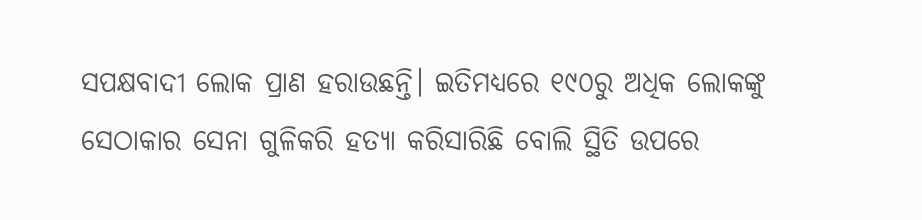ସପକ୍ଷବାଦୀ ଲୋକ ପ୍ରାଣ ହରାଉଛନ୍ତି। ଇତିମଧ୍ୟରେ ୧୯୦ରୁ ଅଧିକ ଲୋକଙ୍କୁ ସେଠାକାର ସେନା ଗୁଳିକରି ହତ୍ୟା କରିସାରିଛି ବୋଲି ସ୍ଥିତି ଉପରେ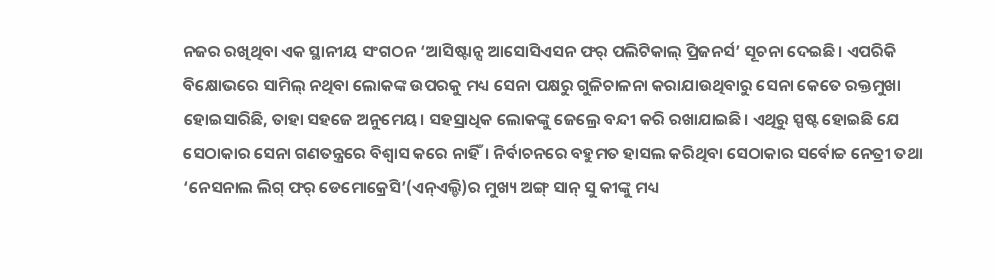ନଜର ରଖିଥିବା ଏକ ସ୍ଥାନୀୟ ସଂଗଠନ ‘ଆସିଷ୍ଟାନ୍ସ ଆସୋସିଏସନ ଫର୍ ପଲିଟିକାଲ୍ ପ୍ରିଜନର୍ସ’ ସୂଚନା ଦେଇଛି। ଏପରିକି ବିକ୍ଷୋଭରେ ସାମିଲ୍ ନଥିବା ଲୋକଙ୍କ ଉପରକୁ ମଧ୍ୟ ସେନା ପକ୍ଷରୁ ଗୁଳିଚାଳନା କରାଯାଉଥିବାରୁ ସେନା କେତେ ରକ୍ତମୁଖା ହୋଇସାରିଛି, ତାହା ସହଜେ ଅନୁମେୟ। ସହସ୍ରାଧିକ ଲୋକଙ୍କୁ ଜେଲ୍ରେ ବନ୍ଦୀ କରି ରଖାଯାଇଛି। ଏଥିରୁ ସ୍ପଷ୍ଟ ହୋଇଛି ଯେ ସେଠାକାର ସେନା ଗଣତନ୍ତ୍ରରେ ବିଶ୍ବାସ କରେ ନାହିଁ। ନିର୍ବାଚନରେ ବହୁମତ ହାସଲ କରିଥିବା ସେଠାକାର ସର୍ବୋଚ୍ଚ ନେତ୍ରୀ ତଥା ‘ନେସନାଲ ଲିଗ୍ ଫର୍ ଡେମୋକ୍ରେସି’(ଏନ୍ଏଲ୍ଡି)ର ମୁଖ୍ୟ ଅଙ୍ଗ୍ ସାନ୍ ସୁ କୀଙ୍କୁ ମଧ୍ୟ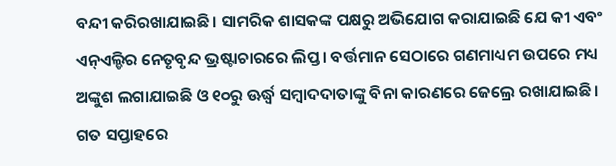ବନ୍ଦୀ କରିରଖାଯାଇଛି। ସାମରିକ ଶାସକଙ୍କ ପକ୍ଷରୁ ଅଭିଯୋଗ କରାଯାଇଛି ଯେ କୀ ଏବଂ ଏନ୍ଏଲ୍ଡିର ନେତୃବୃନ୍ଦ ଭ୍ରଷ୍ଟାଚାରରେ ଲିପ୍ତ। ବର୍ତ୍ତମାନ ସେଠାରେ ଗଣମାଧ୍ୟମ ଉପରେ ମଧ୍ୟ ଅଙ୍କୁଶ ଲଗାଯାଇଛି ଓ ୧୦ରୁ ଊର୍ଦ୍ଧ୍ବ ସମ୍ବାଦଦାତାଙ୍କୁ ବିନା କାରଣରେ ଜେଲ୍ରେ ରଖାଯାଇଛି।
ଗତ ସପ୍ତାହରେ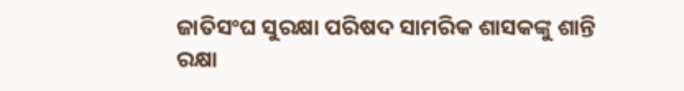ଜାତିସଂଘ ସୁରକ୍ଷା ପରିଷଦ ସାମରିକ ଶାସକଙ୍କୁ ଶାନ୍ତି ରକ୍ଷା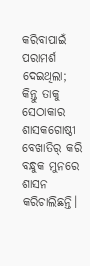କରିବାପାଇଁ ପରାମର୍ଶ ଦେଇଥିଲା; କିନ୍ତୁ ତାକୁ ସେଠାକାର ଶାସକଗୋଷ୍ଠୀ ବେଖାତିର୍ କରି ବନ୍ଧୁକ ମୁନରେ ଶାସନ କରିଚାଲିଛନ୍ତି।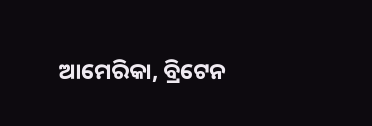ଆମେରିକା, ବ୍ରିଟେନ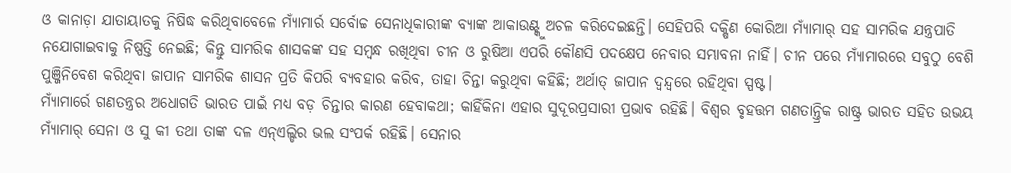ଓ କାନାଡ଼ା ଯାତାୟାତକୁ ନିଷିଦ୍ଧ କରିଥିବାବେଳେ ମ୍ୟାଁମାର୍ର ସର୍ବୋଚ୍ଚ ସେନାଧିକାରୀଙ୍କ ବ୍ୟାଙ୍କ ଆକାଉଣ୍ଟ୍କୁ ଅଚଳ କରିଦେଇଛନ୍ତି। ସେହିପରି ଦକ୍ଷିଣ କୋରିଆ ମ୍ୟାଁମାର୍ ସହ ସାମରିକ ଯନ୍ତ୍ରପାତି ନଯୋଗାଇବାକୁ ନିଷ୍ପତ୍ତି ନେଇଛି; କିନ୍ତୁ ସାମରିକ ଶାସକଙ୍କ ସହ ସମ୍ବନ୍ଧ ରଖିଥିବା ଚୀନ ଓ ରୁଷିଆ ଏପରି କୌଣସି ପଦକ୍ଷେପ ନେବାର ସମ୍ଭାବନା ନାହିଁ। ଚୀନ ପରେ ମ୍ୟାଁମାରରେ ସବୁଠୁ ବେଶି ପୁଞ୍ଜିନିବେଶ କରିଥିବା ଜାପାନ ସାମରିକ ଶାସନ ପ୍ରତି କିପରି ବ୍ୟବହାର କରିବ, ତାହା ଚିନ୍ତା କରୁଥିବା କହିଛି; ଅର୍ଥାତ୍ ଜାପାନ ଦ୍ବନ୍ଦ୍ବରେ ରହିଥିବା ସ୍ପଷ୍ଟ।
ମ୍ୟାଁମାର୍ରେ ଗଣତନ୍ତ୍ରର ଅଧୋଗତି ଭାରତ ପାଇଁ ମଧ୍ୟ ବଡ଼ ଚିନ୍ତାର କାରଣ ହେବାକଥା; କାହିଁକିନା ଏହାର ସୁଦୂରପ୍ରସାରୀ ପ୍ରଭାବ ରହିଛି। ବିଶ୍ବର ବୃହତ୍ତମ ଗଣତାନ୍ତ୍ରିକ ରାଷ୍ଟ୍ର ଭାରତ ସହିତ ଉଭୟ ମ୍ୟାଁମାର୍ ସେନା ଓ ସୁ କୀ ତଥା ତାଙ୍କ ଦଳ ଏନ୍ଏଲ୍ଡିର ଭଲ ସଂପର୍କ ରହିଛି। ସେନାର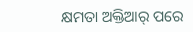କ୍ଷମତା ଅକ୍ତିଆର୍ ପରେ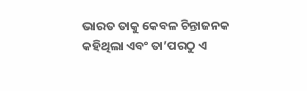ଭାରତ ତାକୁ କେବଳ ଚିନ୍ତାଜନକ କହିଥିଲା ଏବଂ ତା’ପରଠୁ ଏ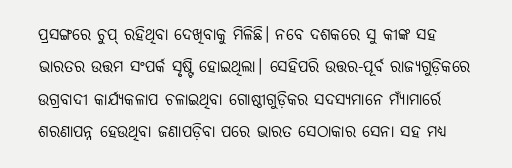ପ୍ରସଙ୍ଗରେ ଚୁପ୍ ରହିଥିବା ଦେଖିବାକୁ ମିଳିଛି। ନବେ ଦଶକରେ ସୁ କୀଙ୍କ ସହ ଭାରତର ଉତ୍ତମ ସଂପର୍କ ସୃଷ୍ଟି ହୋଇଥିଲା। ସେହିପରି ଉତ୍ତର-ପୂର୍ବ ରାଜ୍ୟଗୁଡ଼ିକରେ ଉଗ୍ରବାଦୀ କାର୍ଯ୍ୟକଳାପ ଚଳାଇଥିବା ଗୋଷ୍ଠୀଗୁଡ଼ିକର ସଦସ୍ୟମାନେ ମ୍ୟାଁମାର୍ରେ ଶରଣାପନ୍ନ ହେଉଥିବା ଜଣାପଡ଼ିବା ପରେ ଭାରତ ସେଠାକାର ସେନା ସହ ମଧ୍ୟ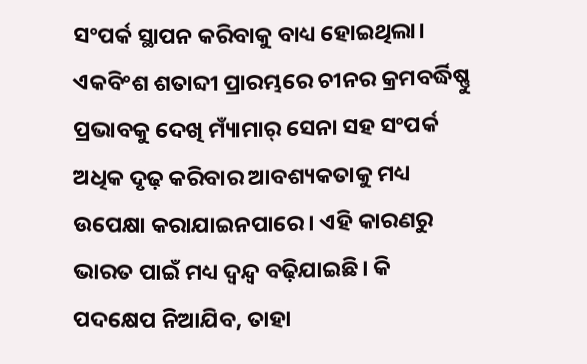ସଂପର୍କ ସ୍ଥାପନ କରିବାକୁ ବାଧ୍ୟ ହୋଇଥିଲା। ଏକବିଂଶ ଶତାବ୍ଦୀ ପ୍ରାରମ୍ଭରେ ଚୀନର କ୍ରମବର୍ଦ୍ଧିଷ୍ଣୁ ପ୍ରଭାବକୁ ଦେଖି ମ୍ୟାଁମାର୍ ସେନା ସହ ସଂପର୍କ ଅଧିକ ଦୃଢ଼ କରିବାର ଆବଶ୍ୟକତାକୁ ମଧ୍ୟ ଉପେକ୍ଷା କରାଯାଇନପାରେ। ଏହି କାରଣରୁ ଭାରତ ପାଇଁ ମଧ୍ୟ ଦ୍ବନ୍ଦ୍ବ ବଢ଼ିଯାଇଛି। କି ପଦକ୍ଷେପ ନିଆଯିବ, ତାହା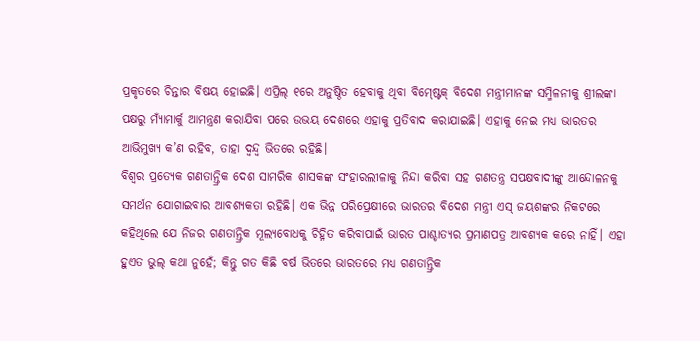ପ୍ରକୃତରେ ଚିନ୍ତାର ବିଷୟ ହୋଇଛି। ଏପ୍ରିଲ୍ ୧ରେ ଅନୁଷ୍ଠିତ ହେବାକୁ ଥିବା ବିମ୍ଷ୍ଟେକ୍ ବିଦେଶ ମନ୍ତ୍ରୀମାନଙ୍କ ସମ୍ମିଳନୀକୁ ଶ୍ରୀଲଙ୍କା ପକ୍ଷରୁ ମ୍ୟାଁମାର୍କୁ ଆମନ୍ତ୍ରଣ କରାଯିବା ପରେ ଉଭୟ ଦେଶରେ ଏହାକୁ ପ୍ରତିବାଦ କରାଯାଇଛି। ଏହାକୁ ନେଇ ମଧ୍ୟ ଭାରତର ଆଭିମୁଖ୍ୟ କ’ଣ ରହିବ, ତାହା ଦ୍ବନ୍ଦ୍ବ ଭିତରେ ରହିଛି।
ବିଶ୍ବର ପ୍ରତ୍ୟେକ ଗଣତାନ୍ତ୍ରିକ ଦେଶ ସାମରିକ ଶାସକଙ୍କ ସଂହାରଲୀଳାକୁ ନିନ୍ଦା କରିବା ସହ ଗଣତନ୍ତ୍ର ସପକ୍ଷବାଦୀଙ୍କୁ ଆନ୍ଦୋଳନକୁ ସମର୍ଥନ ଯୋଗାଇବାର ଆବଶ୍ୟକତା ରହିଛି। ଏକ ଭିନ୍ନ ପରିପ୍ରେକ୍ଷୀରେ ଭାରତର ବିଦେଶ ମନ୍ତ୍ରୀ ଏସ୍ ଜୟଶଙ୍କର ନିକଟରେ କହିଥିଲେ ଯେ ନିଜର ଗଣତାନ୍ତ୍ରିକ ମୂଲ୍ୟବୋଧକୁ ଚିହ୍ନିତ କରିବାପାଇଁ ଭାରତ ପାଶ୍ଚାତ୍ୟର ପ୍ରମାଣପତ୍ର ଆବଶ୍ୟକ କରେ ନାହିଁ। ଏହା ହୁଏତ ଭୁଲ୍ କଥା ନୁହେଁ; କିନ୍ତୁ ଗତ କିଛି ବର୍ଷ ଭିତରେ ଭାରତରେ ମଧ୍ୟ ଗଣତାନ୍ତ୍ରିକ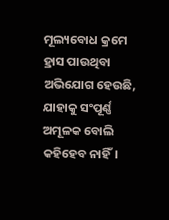ମୂଲ୍ୟବୋଧ କ୍ରମେ ହ୍ରାସ ପାଉଥିବା ଅଭିଯୋଗ ହେଉଛି, ଯାହାକୁ ସଂପୂର୍ଣ୍ଣ ଅମୂଳକ ବୋଲି କହିହେବ ନାହିଁ।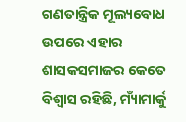ଗଣତାନ୍ତ୍ରିକ ମୂଲ୍ୟବୋଧ ଉପରେ ଏହାର ଶାସକସମାଜର କେତେ ବିଶ୍ବାସ ରହିଛି, ମ୍ୟାଁମାର୍କୁ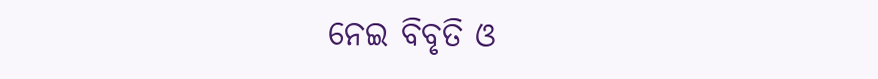ନେଇ ବିବୃତି ଓ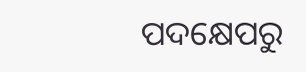ପଦକ୍ଷେପରୁ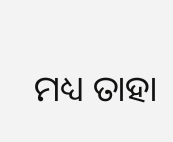ମଧ୍ୟ ତାହା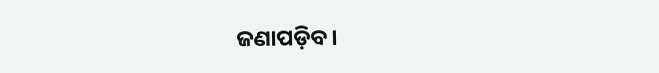ଜଣାପଡ଼ିବ।